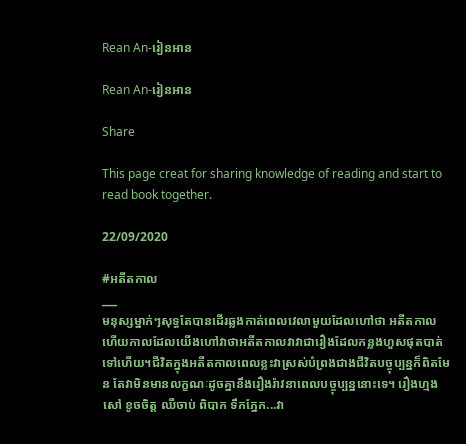Rean An-រៀនអាន

Rean An-រៀនអាន

Share

This page creat for sharing knowledge of reading and start to read book together.

22/09/2020

#អតីតកាល
___
មនុស្សម្នាក់ៗសុទ្ធតែបានដើរឆ្លងកាត់ពេលវេលាមួយដែលហៅថា អតីតកាល ហើយកាលដែលយើងហៅវាថាអតីតកាលវាវាជារឿងដែលកន្លងហួសផុតបាត់ទៅហើយ។ជីវិតក្នុងអតីតកាលពេលខ្លះវាស្រស់បំព្រងជាងជីវិតបច្ចុប្បន្នក៏ពិតមែន តែវាមិនមានលក្ខណៈដូចគ្នានឹងរឿងរ៉ាវនាពេលបច្ចុប្បន្ននោះទេ។ រឿងហ្មងសៅ ខូចចិត្ត ឈឺចាប់ ពិបាក ទឹកភ្នែក...វា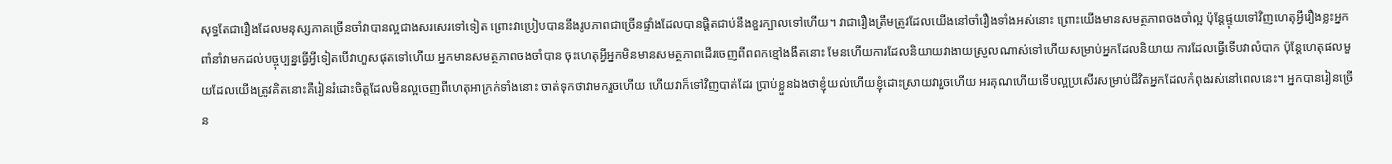សុទ្ធតែជារឿងដែលមនុស្សភាគច្រើនចាំវាបានល្អជាងសរសេរទៅទៀត ព្រោះវាប្រៀបបាននឹងរូបភាពជាច្រើនផ្ទាំងដែលបានផ្ដិតជាប់នឹងខួរក្បាលទៅហើយ។ វាជារឿងត្រឹមត្រូវដែលយើងនៅចាំរឿងទាំងអស់នោះ ព្រោះយើងមានសមត្ថភាពចងចាំល្អ ប៉ុន្ដែផ្ទុយទៅវិញហេតុអ្វីរឿងខ្លះអ្នកពាំនាំវាមកដល់បច្ចុប្បន្នធ្វើអ្វីទៀតបើវាហួសផុតទៅហើយ អ្នកមានសមត្ថភាពចងចាំបាន ចុះហេតុអ្វីអ្នកមិនមានសមត្ថភាពដើរចេញពីពពកខ្មៅងងឹតនោះ មែនហើយការដែលនិយាយវាងាយស្រួលណាស់ទៅហើយសម្រាប់អ្នកដែលនិយាយ ការដែលធ្វើទើបវាលំបាក ប៉ុន្ដែហេតុផលមួយដែលយើងត្រូវគិតនោះគឺរៀនរំដោះចិត្តដែលមិនល្អចេញពីហេតុអាក្រក់ទាំងនោះ ចាត់ទុកថាវាមករួចហើយ ហើយវាក៏ទៅវិញបាត់ដែរ ប្រាប់ខ្លួនឯងថាខ្ញុំយល់ហើយខ្ញុំដោះស្រាយវារួចហើយ អរគុណហើយទើបល្អប្រសើរសម្រាប់ជីវិតអ្នកដែលកំពុងរស់នៅពេលនេះ។ អ្នកបានរៀនច្រើន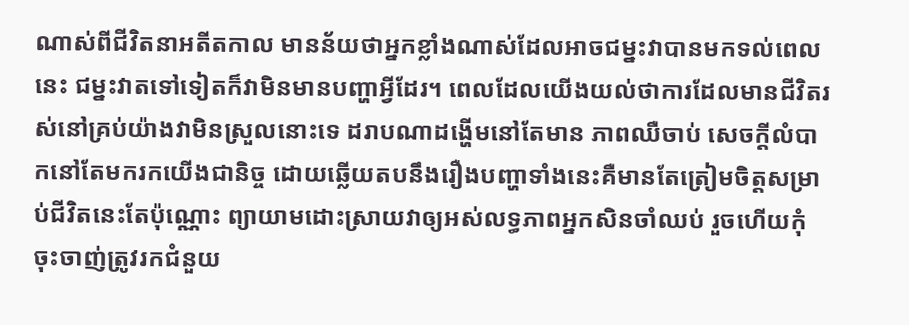ណាស់ពីជីវិតនាអតីតកាល មានន័យថាអ្នកខ្លាំងណាស់ដែលអាចជម្នះវាបានមកទល់ពេលនេះ ជម្នះវាតទៅទៀតក៏វាមិនមានបញ្ហាអ្វីដែរ។ ពេលដែលយើងយល់ថាការដែលមានជីវិតរស់នៅគ្រប់យ៉ាងវាមិនស្រួលនោះទេ ដរាបណាដង្ហើមនៅតែមាន ភាពឈឺចាប់ សេចក្ដីលំបាកនៅតែមករកយើងជានិច្ច ដោយឆ្លើយតបនឹងរឿងបញ្ហាទាំងនេះគឺមានតែត្រៀមចិត្តសម្រាប់ជីវិតនេះតែប៉ុណ្ណោះ ព្យាយាមដោះស្រាយវាឲ្យអស់លទ្ធភាពអ្នកសិនចាំឈប់ រួចហើយកុំចុះចាញ់ត្រូវរកជំនួយ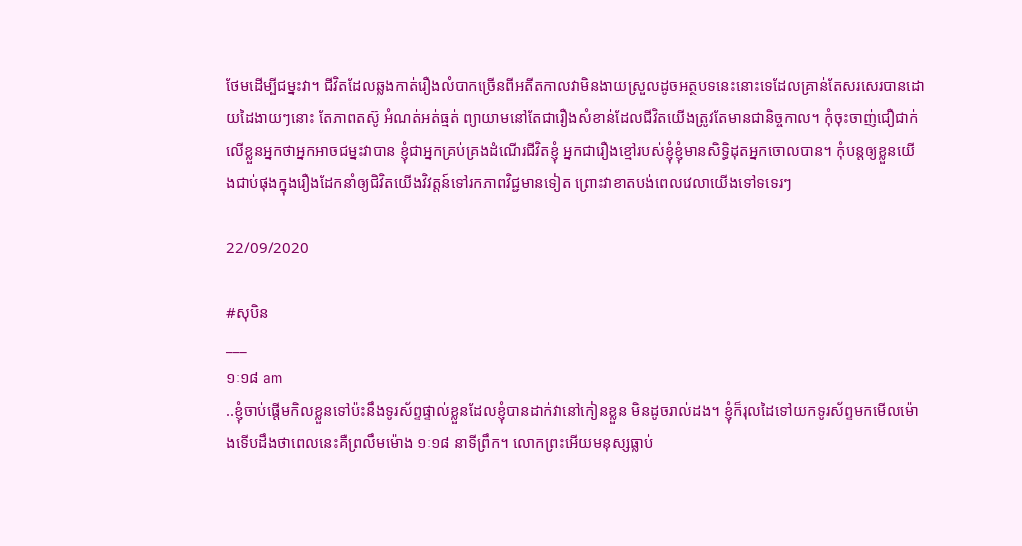ថែមដើម្បីជម្នះវា។ ជីវិតដែលឆ្លងកាត់រឿងលំបាកច្រើនពីអតីតកាលវាមិនងាយស្រួលដូចអត្ថបទនេះនោះទេដែលគ្រាន់តែសរសេរបានដោយដៃងាយៗនោះ តែភាពតស៊ូ អំណត់អត់ធ្មត់ ព្យាយាមនៅតែជារឿងសំខាន់ដែលជីវិតយើងត្រូវតែមានជានិច្ចកាល។ កុំចុះចាញ់ជឿជាក់លើខ្លួនអ្នកថាអ្នកអាចជម្នះវាបាន ខ្ញុំជាអ្នកគ្រប់គ្រងដំណើរជីវិតខ្ញុំ អ្នកជារឿងខ្មៅរបស់ខ្ញុំខ្ញុំមានសិទ្ធិដុតអ្នកចោលបាន។ កុំបន្ដឲ្យខ្លួនយើងជាប់ផុងក្នុងរឿងដែកនាំឲ្យជិវិតយើងវិវត្តន៍ទៅរកភាពវិជ្ជមានទៀត ព្រោះវាខាតបង់ពេលវេលាយើងទៅទទេរៗ

22/09/2020

#សុបិន
___
១ៈ១៨ am
..ខ្ញុំចាប់ផ្ដើមកិលខ្លួនទៅប៉ះនឹងទូរស័ព្ទផ្ទាល់ខ្លួនដែលខ្ញុំបានដាក់វានៅកៀនខ្លួន មិនដូចរាល់ដង។ ខ្ញុំក៏រុលដៃទៅយកទូរស័ព្ទមកមើលម៉ោងទើបដឹងថាពេលនេះគឺព្រលឹមម៉ោង ១ៈ១៨ នាទីព្រឹក។ លោកព្រះអើយមនុស្សធ្លាប់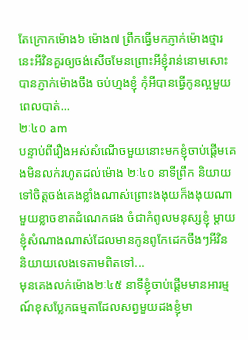តែក្រោកម៉ោង៦ ម៉ោង៧ ព្រឹកធ្វើមកភ្ញាក់ម៉ោងថ្មារនេះអីវិនគួរឲ្យចង់សើចមែនព្រោះអីខ្ញុំរាន់នោមសោះបានភ្ញាក់ម៉ោងចឹង ចប់ហ្មងខ្ញុំ កុំអីបានធ្វើកូនល្អមួយពេលបាត់...
២ៈ៤០ am
បន្ទាប់ពីរឿងអស់សំណើចមួយនោះមកខ្ញុំចាប់ផ្ដើមគេងមិនលក់រហូតដល់ម៉ោង ២ៈ៤០ នាទីព្រឹក និយាយទៅចិត្តចង់គេងខ្លាំងណាស់ព្រោះងងុយក៏ងងុយណាមួយខ្លាចខាតដំណេកផង ចំជាកំពូលមនុស្សខ្ញុំ ម្ដាយខ្ញុំសំណាងណាស់ដែលមានកូនពូកែដេកចឹងៗអីវិន និយាយលេងទេតាមពិតទៅ...
មុនគេងលក់ម៉ោង២ៈ៤៥ នាទីខ្ញុំចាប់ផ្ដើមមានអារម្មណ៍ខុសប្លែកធម្មតាដែលសព្វមួយដងខ្ញុំមា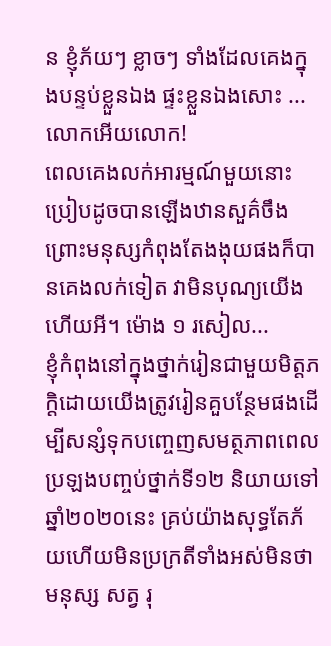ន ខ្ញុំភ័យៗ ខ្លាចៗ ទាំងដែលគេងក្នុងបន្ទប់ខ្លួនឯង ផ្ទះខ្លួនឯងសោះ ...លោកអើយលោក!
ពេលគេងលក់អារម្មណ៍មួយនោះប្រៀបដូចបានឡើងឋានសួគ៌ចឹង ព្រោះមនុស្សកំពុងតែងងុយផងក៏បានគេងលក់ទៀត វាមិនបុណ្យយើងហើយអី។ ម៉ោង ១ រសៀល...
ខ្ញុំកំពុងនៅក្នុងថ្នាក់រៀនជាមួយមិត្តភក្ដិដោយយើងត្រូវរៀនគួបន្ថែមផងដើម្បីសន្សំទុកបញ្ចេញសមត្ថភាពពេលប្រឡងបញ្ចប់ថ្នាក់ទី១២ និយាយទៅឆ្នាំ២០២០នេះ គ្រប់យ៉ាងសុទ្ធតែភ័យហើយមិនប្រក្រតីទាំងអស់មិនថាមនុស្ស សត្វ រុ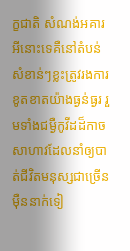ក្ខជាតិ សំណង់អគារ អីនោះទេគឺនៅតំបន់សំខាន់ៗខ្លះត្រូវរងការខូតខាតយ៉ាងធ្ងន់ធ្ងរ រួមទាំងជម្ងឺកូវីដដ៏កាចសាហាវដែលនាំឲ្យបាត់ជីវិតមនុស្សជាច្រើនម៉ឺននាក់ទៀ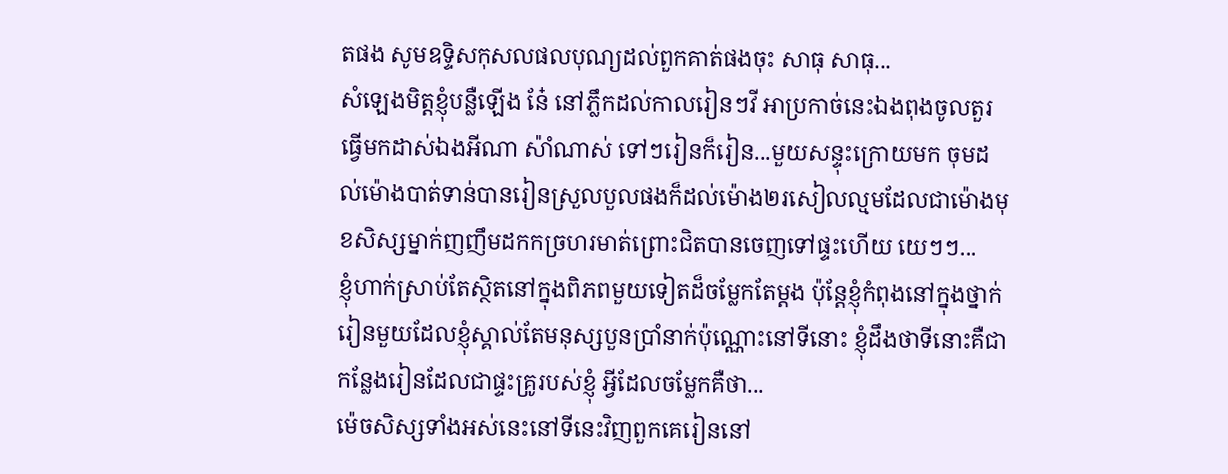តផង សូមឧទ្ទិសកុសលផលបុណ្យដល់ពួកគាត់ផងចុះ សាធុ សាធុ...
សំឡេងមិត្តខ្ញុំបន្លឺឡើង នែ៎ នៅភ្លឹកដល់កាលរៀនៗវី អាប្រកាច់នេះឯងពុងចូលតួរធ្វើមកដាស់ឯងអីណា ស៉ាំណាស់ ទៅៗរៀនក៏រៀន...មួយសន្ទុះក្រោយមក ចុមដល់ម៉ោងបាត់ទាន់បានរៀនស្រួលបួលផងក៏ដល់ម៉ោង២រសៀលល្មមដែលជាម៉ោងមុខសិស្សម្នាក់ញញឹមដកកច្រហរមាត់ព្រោះជិតបានចេញទៅផ្ទះហើយ យេៗៗ...
ខ្ញុំហាក់ស្រាប់តែស្ថិតនៅក្នុងពិភពមួយទៀតដ៏ចម្លែកតែម្ដង ប៉ុន្ដែខ្ញុំកំពុងនៅក្នុងថ្នាក់រៀនមួយដែលខ្ញុំស្គាល់តែមនុស្សបួនប្រាំនាក់ប៉ុណ្ណោះនៅទីនោះ ខ្ញុំដឹងថាទីនោះគឺជាកន្លែងរៀនដែលជាផ្ទះគ្រូរបស់ខ្ញុំ អ្វីដែលចម្លែកគឺថា...
ម៉េចសិស្សទាំងអស់នេះនៅទីនេះវិញពួកគេរៀននៅ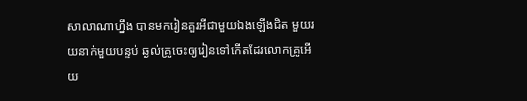សាលាណាហ្នឹង បានមករៀនគួរអីជាមួយឯងឡើងជិត មួយរយនាក់មួយបន្ទប់ ឆ្ងល់គ្រូចេះឲ្យរៀនទៅកើតដែរលោកគ្រូអើយ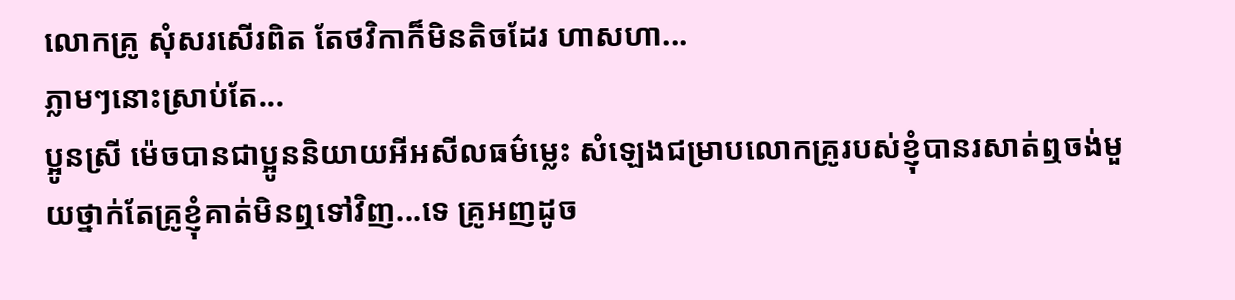លោកគ្រូ សុំសរសើរពិត តែថវិកាក៏មិនតិចដែរ ហាសហា...
ភ្លាមៗនោះស្រាប់តែ...
ប្អូនស្រី ម៉េចបានជាប្អូននិយាយអីអសីលធម៌ម្លេះ សំឡេងជម្រាបលោកគ្រូរបស់ខ្ញុំបានរសាត់ឮចង់មួយថ្នាក់តែគ្រូខ្ញុំគាត់មិនឮទៅវិញ...ទេ គ្រូអញដូច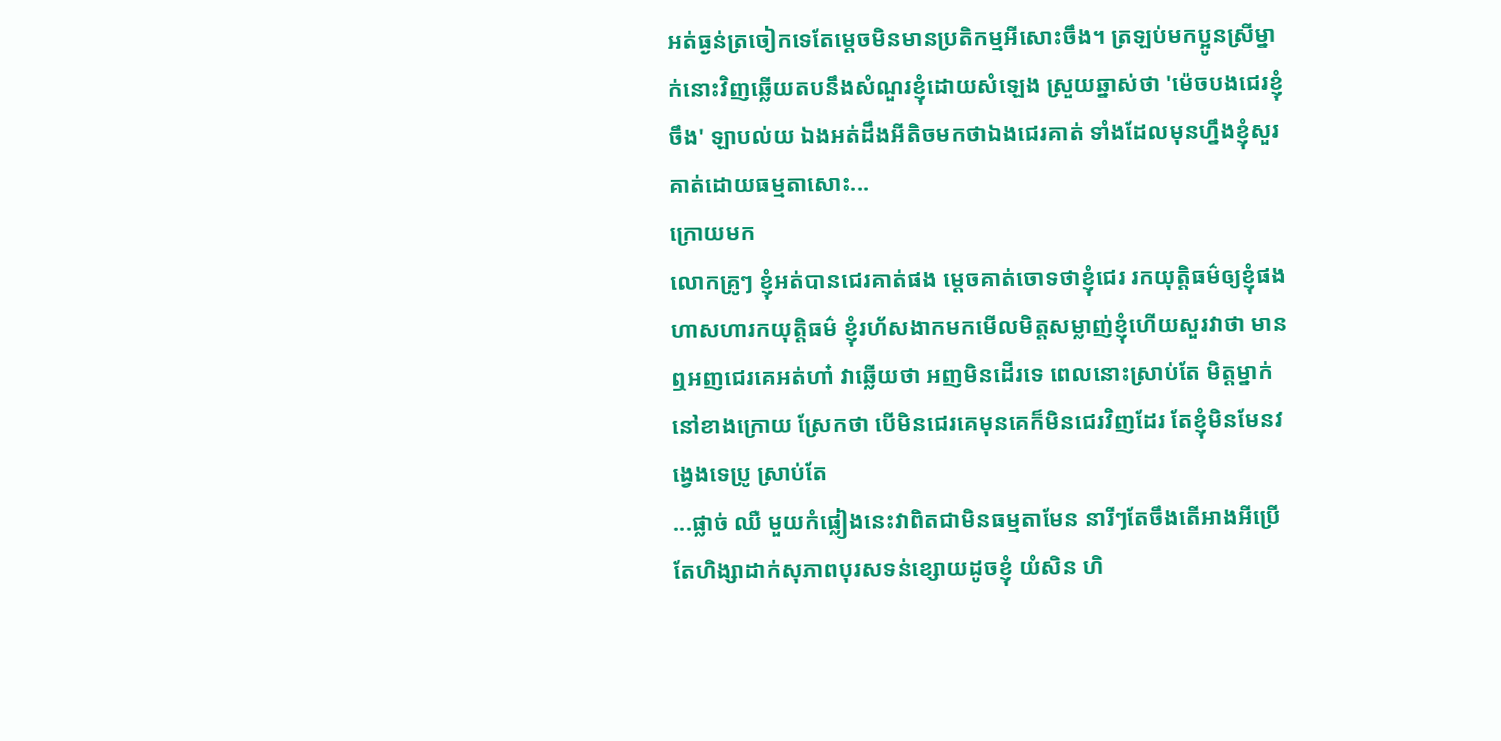អត់ធ្ងន់ត្រចៀកទេតែម្ដេចមិនមានប្រតិកម្មអីសោះចឹង។ ត្រឡប់មកប្អូនស្រីម្នាក់នោះវិញឆ្លើយតបនឹងសំណួរខ្ញុំដោយសំឡេង ស្រួយឆ្នាស់ថា 'ម៉េចបងជេរខ្ញុំចឹង' ឡាបល់យ ឯងអត់ដឹងអីតិចមកថាឯងជេរគាត់ ទាំងដែលមុនហ្នឹងខ្ញុំសួរគាត់ដោយធម្មតាសោះ...
ក្រោយមក
លោកគ្រូៗ ខ្ញុំអត់បានជេរគាត់ផង ម្ដេចគាត់ចោទថាខ្ញុំជេរ រកយុត្តិធម៌ឲ្យខ្ញុំផង ហាសហារកយុត្តិធម៌ ខ្ញុំរហ័សងាកមកមើលមិត្តសម្លាញ់ខ្ញុំហើយសួរវាថា មានឮអញជេរគេអត់ហា៎ វាឆ្លើយថា អញមិនដើរទេ ពេលនោះស្រាប់តែ មិត្តម្នាក់នៅខាងក្រោយ ស្រែកថា បើមិនជេរគេមុនគេក៏មិនជេរវិញដែរ តែខ្ញុំមិនមែនវង្វេងទេប្រូ ស្រាប់តែ
...ផ្លាច់ ឈឺ មួយកំផ្លៀងនេះវាពិតជាមិនធម្មតាមែន នារីៗតែចឹងតើអាងអីប្រើតែហិង្សាដាក់សុភាពបុរសទន់ខ្សោយដូចខ្ញុំ យំសិន ហិ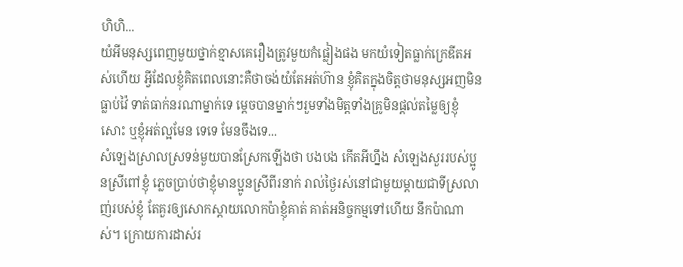ហិហិ...
យំអីមនុស្សពេញមួយថ្នាក់ខ្មាសគេរឿងត្រូវមួយកំផ្លៀងផង មកយំទៀតធ្លាក់ក្រេឌីតអស់ហើយ អ្វីដែលខ្ញុំគិតពេលនោះគឺថាចង់យំតែអត់ហ៊ាន ខ្ញុំគិតក្នុងចិត្តថាមនុស្សអញមិនធ្លាប់វ៉ៃ ទាត់ធាក់នរណាម្នាក់ទេ ម្ដេចបានម្នាក់ៗរួមទាំងមិត្តទាំងគ្រូមិនផ្ដល់តម្លៃឲ្យខ្ញុំសោះ ឬខ្ញុំអត់ល្អមែន ទេទេ មែនចឹងទេ...
សំឡេងស្រាលស្រទន់មួយបានស្រែកឡើងថា បងបង កើតអីហ្នឹង សំឡេងសួររបស់ប្អូនស្រីពៅខ្ញុំ ភ្លេចប្រាប់ថាខ្ញុំមានប្អូនស្រីពីរនាក់ រាល់ថ្ងៃរស់នៅជាមួយម្ដាយជាទីស្រលាញ់របស់ខ្ញុំ តែគួរឲ្យសោកស្ដាយលោកប៉ាខ្ញុំគាត់ គាត់អនិច្ចកម្មទៅហើយ នឹកប៉ាណាស់។ ក្រោយការដាស់រ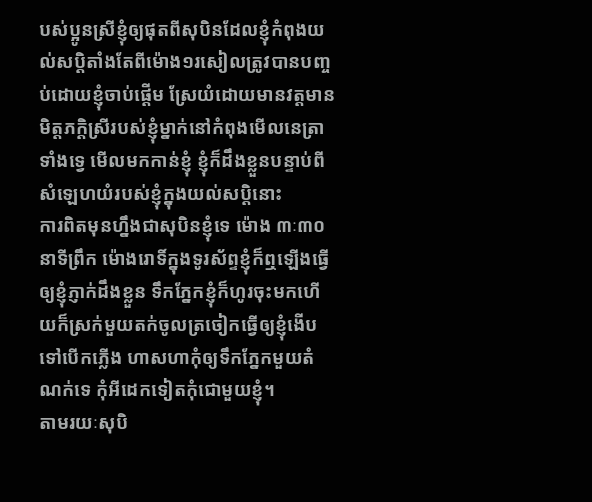បស់ប្អូនស្រីខ្ញុំឲ្យផុតពីសុបិនដែលខ្ញុំកំពុងយល់សប្ដិតាំងតែពីម៉ោង១រសៀលត្រូវបានបញ្ចប់ដោយខ្ញុំចាប់ផ្ដើម ស្រែយំដោយមានវត្តមានមិត្តភក្ដិស្រីរបស់ខ្ញុំម្នាក់នៅកំពុងមើលនេត្រាទាំងទ្វេ មើលមកកាន់ខ្ញុំ ខ្ញុំក៏ដឹងខ្លួនបន្ទាប់ពីសំឡេហយំរបស់ខ្ញុំក្នុងយល់សប្តិនោះ
ការពិតមុនហ្នឹងជាសុបិនខ្ញុំទេ ម៉ោង ៣ៈ៣០ នាទីព្រឹក ម៉ោងរោទិ៍ក្នុងទូរស័ព្ទខ្ញុំក៏ឮឡើងធ្វើឲ្យខ្ញុំភ្ញាក់ដឹងខ្លួន ទឹកភ្នែកខ្ញុំក៏ហូរចុះមកហើយក៏ស្រក់មួយតក់ចូលត្រចៀកធ្វើឲ្យខ្ញុំងើបទៅបើកភ្លើង ហាសហាកុំឲ្យទឹកភ្នែកមួយតំណក់ទេ កុំអីដេកទៀតកុំជោមួយខ្ញុំ។
តាមរយៈសុបិ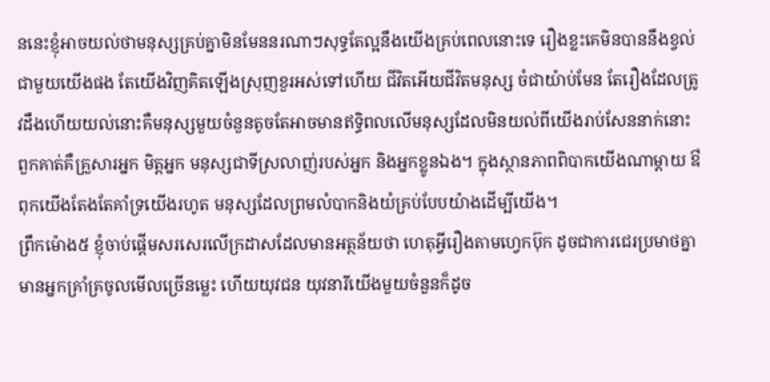ននេះខ្ញុំអាចយល់ថាមនុស្សគ្រប់គ្នាមិនមែននរណាៗសុទ្ធតែល្អនឹងយើងគ្រប់ពេលនោះទេ រឿងខ្លះគេមិនបាននឹងខ្វល់ជាមួយយើងផង តែយើងវិញគិតឡើងស្រុញខួរអស់ទៅហើយ ជីវិតអើយជីវិតមនុស្ស ចំជាយ៉ាប់មែន តែរឿងដែលត្រូវដឹងហើយយល់នោះគឺមនុស្សមួយចំនួនតូចតែអាចមានឥទ្ធិពលលើមនុស្សដែលមិនយល់ពីយើងរាប់សែននាក់នោះ ពួកគាត់គឺគ្រួសារអ្នក មិត្តអ្នក មនុស្សជាទីស្រលាញ់របស់អ្នក និងអ្នកខ្លូនឯង។ ក្នុងស្ថានភាពពិបាកយើងណាម្ដាយ ឳពុកយើងតែងតែគាំទ្រយើងរហូត មនុស្សដែលព្រមលំបាកនិងយំគ្រប់បែបយ៉ាងដើម្បីយើង។
ព្រឹកម៉ោង៥ ខ្ញុំចាប់ផ្ដើមសរសេរលើក្រដាសដែលមានអត្ថន័យថា ហេតុអ្វីរឿងតាមហ្វេកប៊ុក ដូចជាការជេរប្រមាថគ្នា មានអ្នកគ្រាំគ្រចូលមើលច្រើនម្លេះ ហើយយុវជន យុវនារីយើងមួយចំនួនក៏ដូច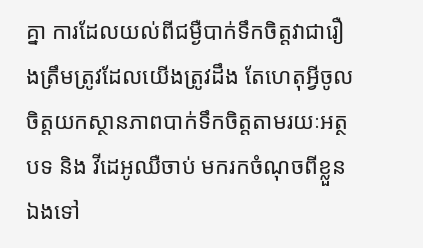គ្នា ការដែលយល់ពីជម្ងឺបាក់ទឹកចិត្តវាជារឿងត្រឹមត្រូវដែលយើងត្រូវដឹង តែហេតុអ្វីចូលចិត្តយកស្ថានភាពបាក់ទឹកចិត្តតាមរយៈអត្ថបទ និង វីដេអូឈឺចាប់ មករកចំណុចពីខ្លួនឯងទៅ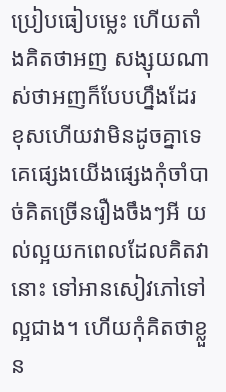ប្រៀបធៀបម្លេះ ហើយតាំងគិតថាអញ សង្សុយណាស់ថាអញក៏បែបហ្នឹងដែរ ខុសហើយវាមិនដូចគ្នាទេ គេផ្សេងយើងផ្សេងកុំចាំបាច់គិតច្រើនរឿងចឹងៗអី យល់ល្អយកពេលដែលគិតវានោះ ទៅអានសៀវភៅទៅល្អជាង។ ហើយកុំគិតថាខ្លួន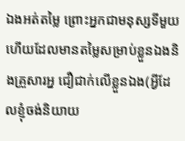ឯងអត់តម្លៃ ព្រោះអ្នកជាមនុស្សទីមួយហើយដែលមានតម្លៃសម្រាប់ខ្លួនឯងនិងគ្រួសារអ្ន ជឿជាក់លើខ្លួនឯង(អ្វីដែលខ្ញុំចង់និយាយ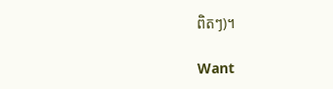ពិតៗ)។

Want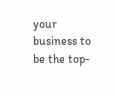your business to be the top-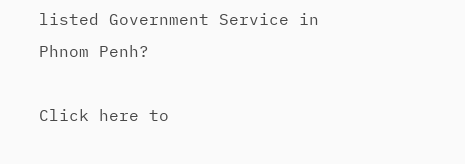listed Government Service in Phnom Penh?

Click here to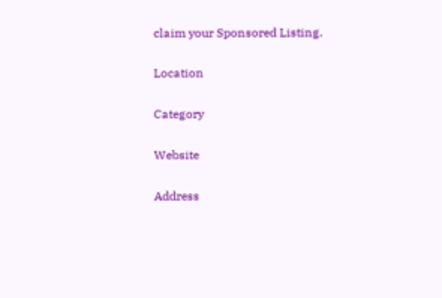claim your Sponsored Listing.

Location

Category

Website

Address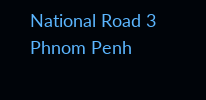National Road 3
Phnom Penh